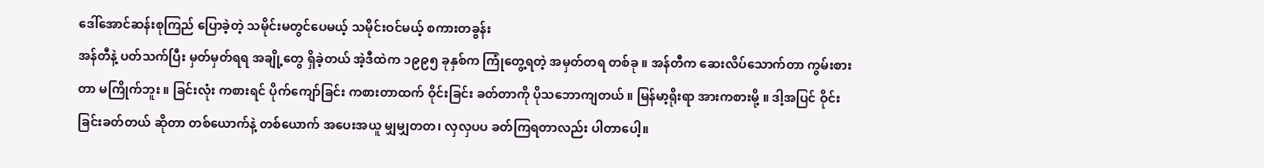ဒေါ်အောင်ဆန်းစုကြည် ပြောခဲ့တဲ့ သမိုင်းမတွင်ပေမယ့် သမိုင်းဝင်မယ့် စကားတခွန်း
အန်တီနဲ့ ပတ်သက်ပြီး မှတ်မှတ်ရရ အချို့တွေ ရှိခဲ့တယ် အဲ့ဒီထဲက ၁၉၉၅ ခုနှစ်က ကြုံတွေ့ရတဲ့ အမှတ်တရ တစ်ခု ။ အန်တီက ဆေးလိပ်သောက်တာ ကွမ်းစားတာ မကြိုက်ဘူး ။ ခြင်းလုံး ကစားရင် ပိုက်ကျော်ခြင်း ကစားတာထက် ဝိုင်းခြင်း ခတ်တာကို ပိုသဘောကျတယ် ။ မြန်မာ့ရိုးရာ အားကစားမို့ ။ ဒါ့အပြင် ဝိုင်းခြင်းခတ်တယ် ဆိုတာ တစ်ယောက်နဲ့ တစ်ယောက် အပေးအယူ မျှမျှတတ၊ လှလှပပ ခတ်ကြရတာလည်း ပါတာပေါ့။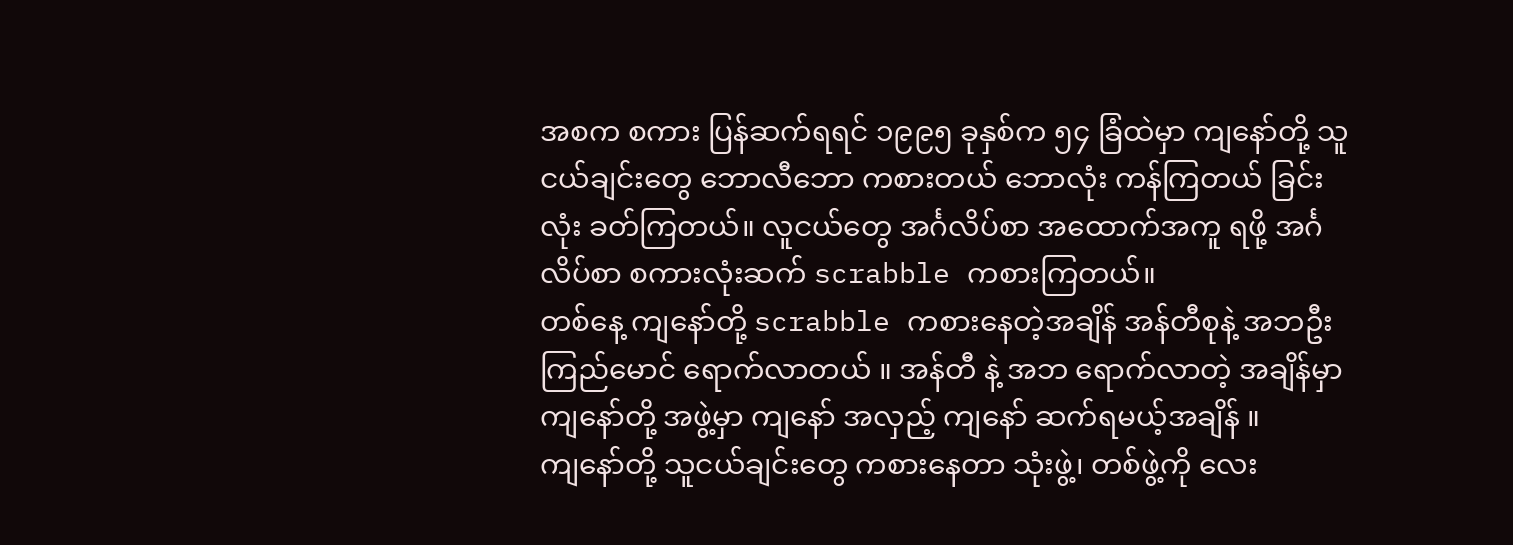အစက စကား ပြန်ဆက်ရရင် ၁၉၉၅ ခုနှစ်က ၅၄ ခြံထဲမှာ ကျနော်တို့ သူငယ်ချင်းတွေ ဘောလီဘော ကစားတယ် ဘောလုံး ကန်ကြတယ် ခြင်းလုံး ခတ်ကြတယ်။ လူငယ်တွေ အင်္ဂလိပ်စာ အထောက်အကူ ရဖို့ အင်္ဂလိပ်စာ စကားလုံးဆက် scrabble ကစားကြတယ်။
တစ်နေ့ ကျနော်တို့ scrabble ကစားနေတဲ့အချိန် အန်တီစုနဲ့ အဘဦးကြည်မောင် ရောက်လာတယ် ။ အန်တီ နဲ့ အဘ ရောက်လာတဲ့ အချိန်မှာ ကျနော်တို့ အဖွဲ့မှာ ကျနော် အလှည့် ကျနော် ဆက်ရမယ့်အချိန် ။
ကျနော်တို့ သူငယ်ချင်းတွေ ကစားနေတာ သုံးဖွဲ့၊ တစ်ဖွဲ့ကို လေး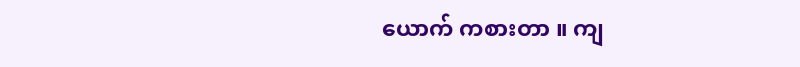ယောက် ကစားတာ ။ ကျ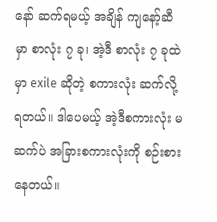နော် ဆက်ရမယ့် အချိန် ကျနော့်ဆီမှာ စာလုံး ၇ ခု၊ အဲ့ဒီ စာလုံး ၇ ခုထဲမှာ exile ဆိုတဲ့ စကားလုံး ဆက်လို့ရတယ်။ ဒါပေမယ့် အဲ့ဒီစကားလုံး မဆက်ပဲ အခြားစကားလုံးကို စဉ်းစားနေတယ်။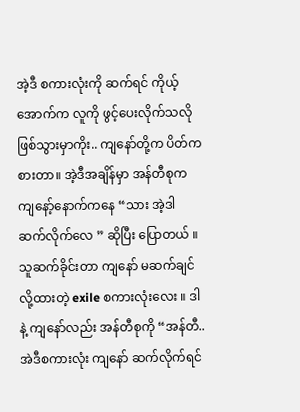အဲ့ဒီ စကားလုံးကို ဆက်ရင် ကိုယ့်အောက်က လူကို ဖွင့်ပေးလိုက်သလို ဖြစ်သွားမှာကိုး.. ကျနော်တို့က ပိတ်ကစားတာ။ အဲ့ဒီအချိန်မှာ အန်တီစုက ကျနော့်နောက်ကနေ “သား အဲ့ဒါ ဆက်လိုက်လေ ” ဆိုပြီး ပြောတယ် ။
သူဆက်ခိုင်းတာ ကျနော် မဆက်ချင်လို့ထားတဲ့ exile စကားလုံးလေး ။ ဒါနဲ့ ကျနော်လည်း အန်တီစုကို “အန်တီ.. အဲဒီစကားလုံး ကျနော် ဆက်လိုက်ရင်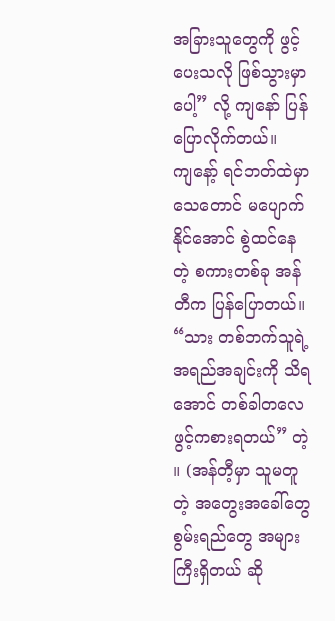အခြားသူတွေကို ဖွင့်ပေးသလို ဖြစ်သွားမှာပေါ့” လို့ ကျနော် ပြန်ပြောလိုက်တယ်။
ကျနော့် ရင်ဘတ်ထဲမှာ သေတောင် မပျောက်နိုင်အောင် စွဲထင်နေတဲ့ စကားတစ်ခု အန်တီက ပြန်ပြောတယ်။ “သား တစ်ဘက်သူရဲ့အရည်အချင်းကို သိရအောင် တစ်ခါတလေ ဖွင့်ကစားရတယ်” တဲ့ ။ (အန်တီ့မှာ သူမတူတဲ့ အတွေးအခေါ်တွေ စွမ်းရည်တွေ အများကြီးရှိတယ် ဆို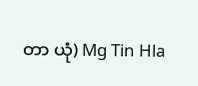တာ ယုံ) Mg Tin Hla